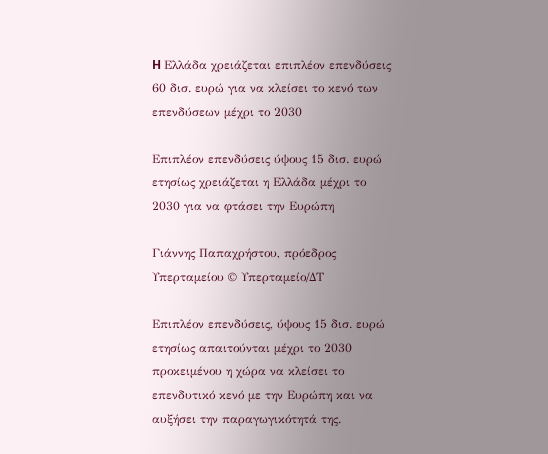H Ελλάδα χρειάζεται επιπλέον επενδύσεις 60 δισ. ευρώ για να κλείσει το κενό των επενδύσεων μέχρι το 2030

Επιπλέον επενδύσεις ύψους 15 δισ. ευρώ ετησίως χρειάζεται η Ελλάδα μέχρι το 2030 για να φτάσει την Ευρώπη

Γιάννης Παπαχρήστου, πρόεδρος Υπερταμείου © Υπερταμείο/ΔΤ

Επιπλέον επενδύσεις, ύψους 15 δισ. ευρώ ετησίως απαιτούνται μέχρι το 2030 προκειμένου η χώρα να κλείσει το επενδυτικό κενό με την Ευρώπη και να αυξήσει την παραγωγικότητά της.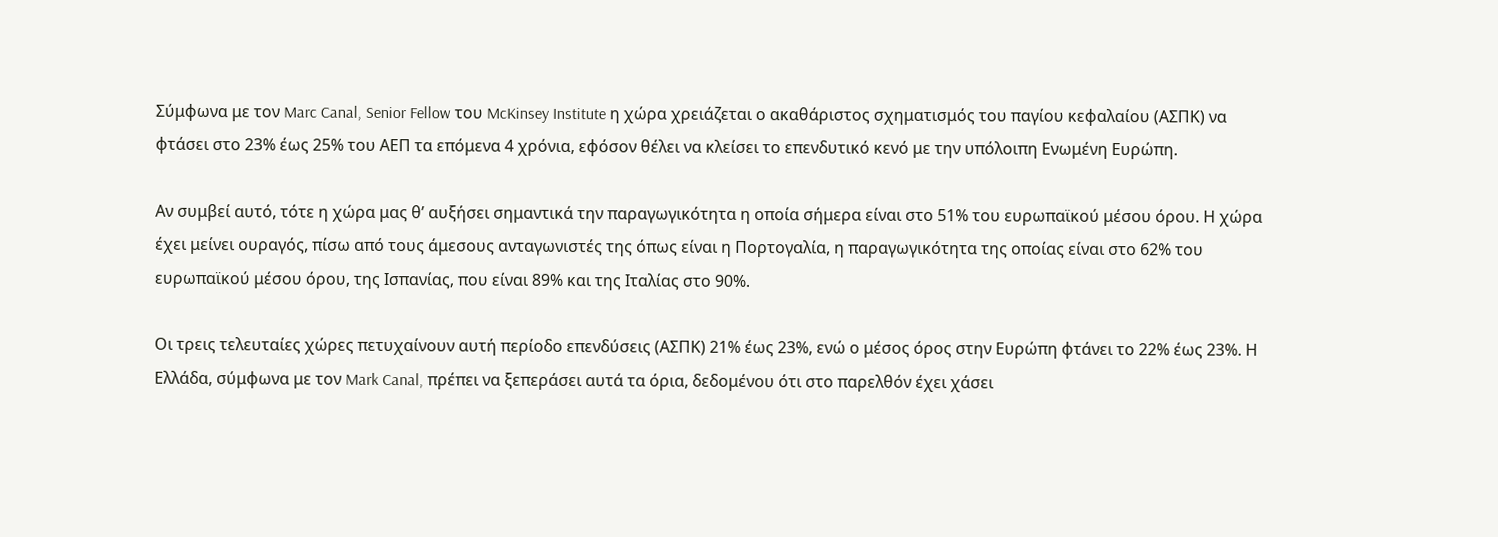Σύμφωνα με τον Marc Canal, Senior Fellow του McKinsey Institute η χώρα χρειάζεται ο ακαθάριστος σχηματισμός του παγίου κεφαλαίου (ΑΣΠΚ) να φτάσει στο 23% έως 25% του ΑΕΠ τα επόμενα 4 χρόνια, εφόσον θέλει να κλείσει το επενδυτικό κενό με την υπόλοιπη Ενωμένη Ευρώπη.

Αν συμβεί αυτό, τότε η χώρα μας θ’ αυξήσει σημαντικά την παραγωγικότητα η οποία σήμερα είναι στο 51% του ευρωπαϊκού μέσου όρου. Η χώρα έχει μείνει ουραγός, πίσω από τους άμεσους ανταγωνιστές της όπως είναι η Πορτογαλία, η παραγωγικότητα της οποίας είναι στο 62% του ευρωπαϊκού μέσου όρου, της Ισπανίας, που είναι 89% και της Ιταλίας στο 90%.

Οι τρεις τελευταίες χώρες πετυχαίνουν αυτή περίοδο επενδύσεις (ΑΣΠΚ) 21% έως 23%, ενώ ο μέσος όρος στην Ευρώπη φτάνει το 22% έως 23%. Η Ελλάδα, σύμφωνα με τον Mark Canal, πρέπει να ξεπεράσει αυτά τα όρια, δεδομένου ότι στο παρελθόν έχει χάσει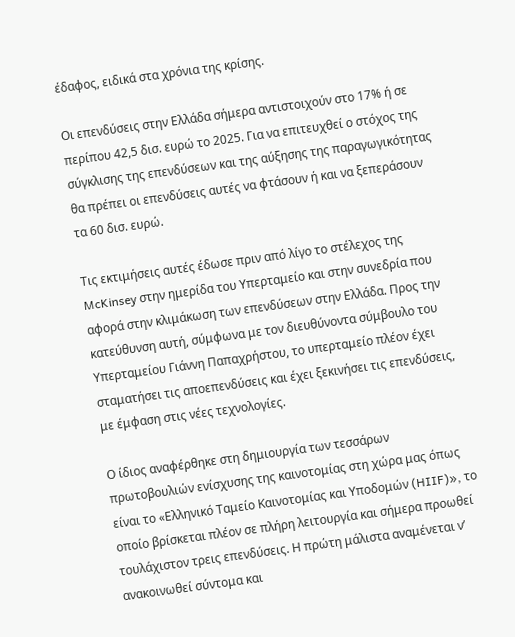έδαφος, ειδικά στα χρόνια της κρίσης.

Οι επενδύσεις στην Ελλάδα σήμερα αντιστοιχούν στο 17% ή σε περίπου 42,5 δισ. ευρώ το 2025. Για να επιτευχθεί ο στόχος της σύγκλισης της επενδύσεων και της αύξησης της παραγωγικότητας θα πρέπει οι επενδύσεις αυτές να φτάσουν ή και να ξεπεράσουν τα 60 δισ. ευρώ.

Τις εκτιμήσεις αυτές έδωσε πριν από λίγο το στέλεχος της McKinsey στην ημερίδα του Υπερταμείο και στην συνεδρία που αφορά στην κλιμάκωση των επενδύσεων στην Ελλάδα. Προς την κατεύθυνση αυτή, σύμφωνα με τον διευθύνοντα σύμβουλο του Υπερταμείου Γιάννη Παπαχρήστου, το υπερταμείο πλέον έχει σταματήσει τις αποεπενδύσεις και έχει ξεκινήσει τις επενδύσεις, με έμφαση στις νέες τεχνολογίες.

Ο ίδιος αναφέρθηκε στη δημιουργία των τεσσάρων πρωτοβουλιών ενίσχυσης της καινοτομίας στη χώρα μας όπως είναι το «Ελληνικό Ταμείο Καινοτομίας και Υποδομών (HIIF)», το οποίο βρίσκεται πλέον σε πλήρη λειτουργία και σήμερα προωθεί τουλάχιστον τρεις επενδύσεις. Η πρώτη μάλιστα αναμένεται ν’ ανακοινωθεί σύντομα και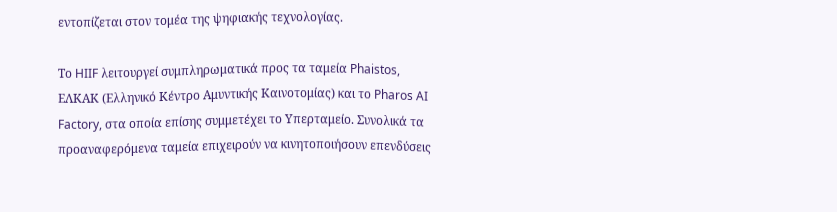εντοπίζεται στον τομέα της ψηφιακής τεχνολογίας.

Το HIIF λειτουργεί συμπληρωματικά προς τα ταμεία Phaistos, ΕΛΚΑΚ (Ελληνικό Κέντρο Αμυντικής Καινοτομίας) και το Pharos AI Factory, στα οποία επίσης συμμετέχει το Υπερταμείο. Συνολικά τα προαναφερόμενα ταμεία επιχειρούν να κινητοποιήσουν επενδύσεις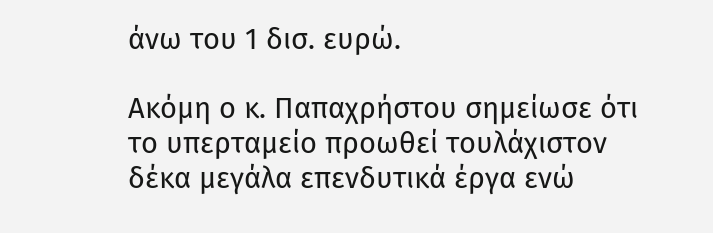άνω του 1 δισ. ευρώ.

Ακόμη ο κ. Παπαχρήστου σημείωσε ότι το υπερταμείο προωθεί τουλάχιστον δέκα μεγάλα επενδυτικά έργα ενώ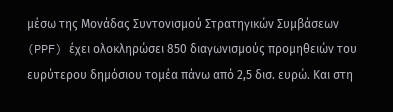μέσω της Μονάδας Συντονισμού Στρατηγικών Συμβάσεων (PPF) έχει ολοκληρώσει 850 διαγωνισμούς προμηθειών του ευρύτερου δημόσιου τομέα πάνω από 2,5 δισ. ευρώ. Και στη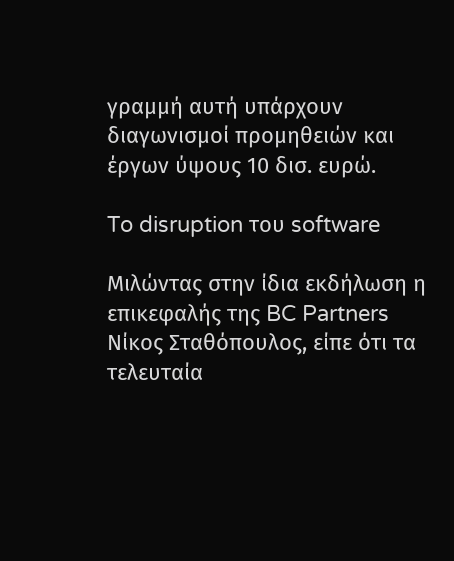γραμμή αυτή υπάρχουν διαγωνισμοί προμηθειών και έργων ύψους 10 δισ. ευρώ.

To disruption του software

Μιλώντας στην ίδια εκδήλωση η επικεφαλής της BC Partners Νίκος Σταθόπουλος, είπε ότι τα τελευταία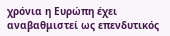χρόνια η Ευρώπη έχει αναβαθμιστεί ως επενδυτικός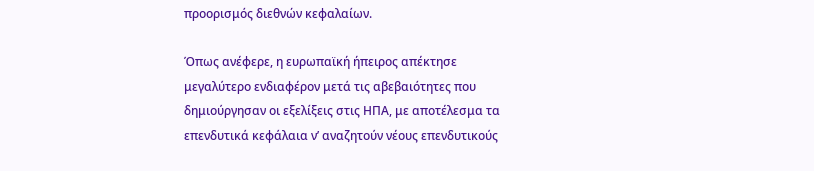προορισμός διεθνών κεφαλαίων.

Όπως ανέφερε, η ευρωπαϊκή ήπειρος απέκτησε μεγαλύτερο ενδιαφέρον μετά τις αβεβαιότητες που δημιούργησαν οι εξελίξεις στις ΗΠΑ, με αποτέλεσμα τα επενδυτικά κεφάλαια ν’ αναζητούν νέους επενδυτικούς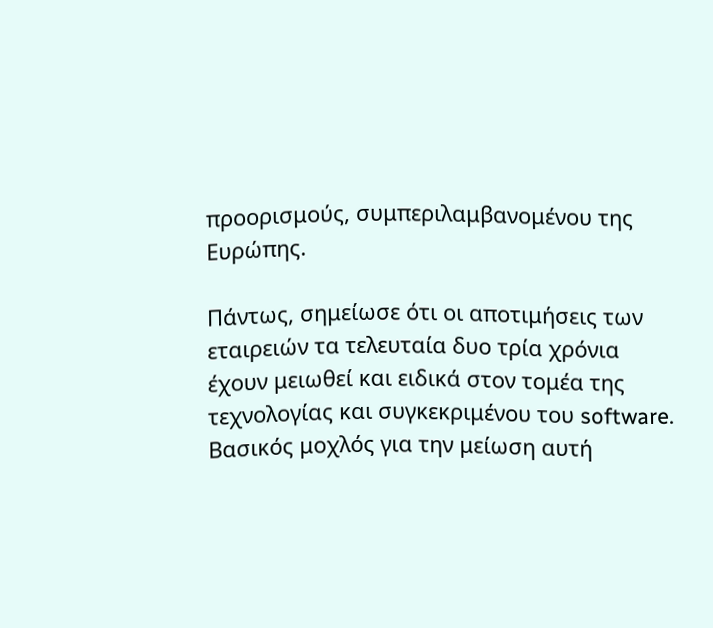προορισμούς, συμπεριλαμβανομένου της Ευρώπης.

Πάντως, σημείωσε ότι οι αποτιμήσεις των εταιρειών τα τελευταία δυο τρία χρόνια έχουν μειωθεί και ειδικά στον τομέα της τεχνολογίας και συγκεκριμένου του software. Βασικός μοχλός για την μείωση αυτή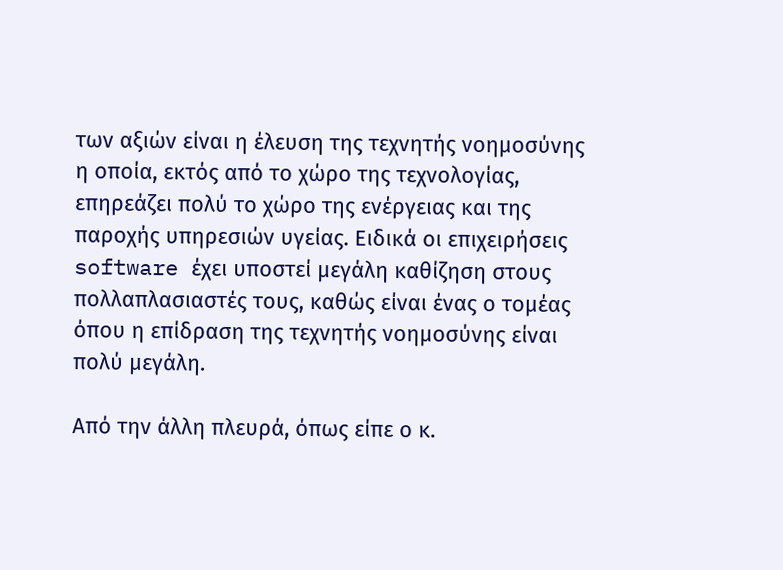των αξιών είναι η έλευση της τεχνητής νοημοσύνης η οποία, εκτός από το χώρο της τεχνολογίας, επηρεάζει πολύ το χώρο της ενέργειας και της παροχής υπηρεσιών υγείας. Ειδικά οι επιχειρήσεις software έχει υποστεί μεγάλη καθίζηση στους πολλαπλασιαστές τους, καθώς είναι ένας ο τομέας όπου η επίδραση της τεχνητής νοημοσύνης είναι πολύ μεγάλη.

Από την άλλη πλευρά, όπως είπε ο κ.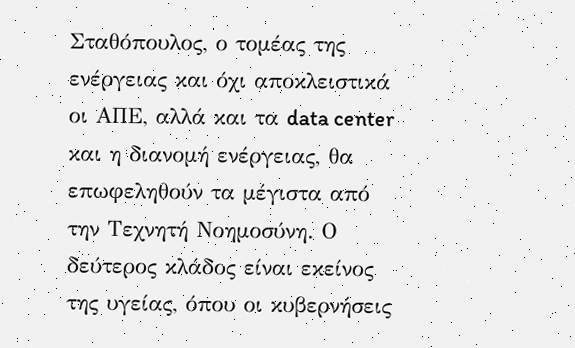Σταθόπουλος, ο τομέας της ενέργειας και όχι αποκλειστικά οι ΑΠΕ, αλλά και τα data center και η διανομή ενέργειας, θα επωφεληθούν τα μέγιστα από την Τεχνητή Νοημοσύνη. Ο δεύτερος κλάδος είναι εκείνος της υγείας, όπου οι κυβερνήσεις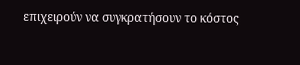επιχειρούν να συγκρατήσουν το κόστος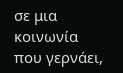σε μια κοινωνία που γερνάει,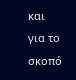και για το σκοπό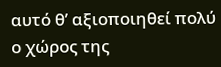αυτό θ’ αξιοποιηθεί πολύ ο χώρος της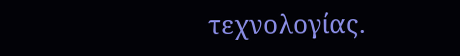τεχνολογίας.